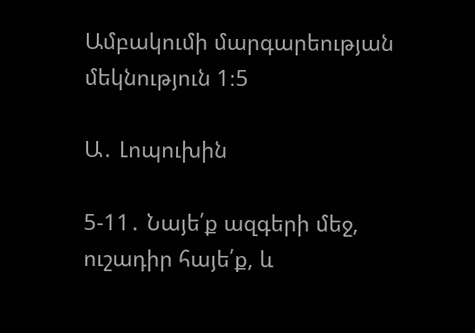Ամբակումի մարգարեության մեկնություն 1։5

Ա․ Լոպուխին

5-11․ Նայե՛ք ազգերի մեջ, ուշադիր հայե՛ք, և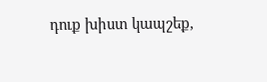դուք խիստ կապշեք,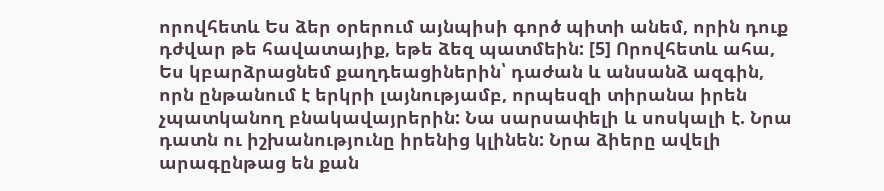որովհետև Ես ձեր օրերում այնպիսի գործ պիտի անեմ, որին դուք դժվար թե հավատայիք, եթե ձեզ պատմեին: [5] Որովհետև ահա, Ես կբարձրացնեմ քաղդեացիներին՝ դաժան և անսանձ ազգին, որն ընթանում է երկրի լայնությամբ, որպեսզի տիրանա իրեն չպատկանող բնակավայրերին: Նա սարսափելի և սոսկալի է. Նրա դատն ու իշխանությունը իրենից կլինեն: Նրա ձիերը ավելի արագընթաց են քան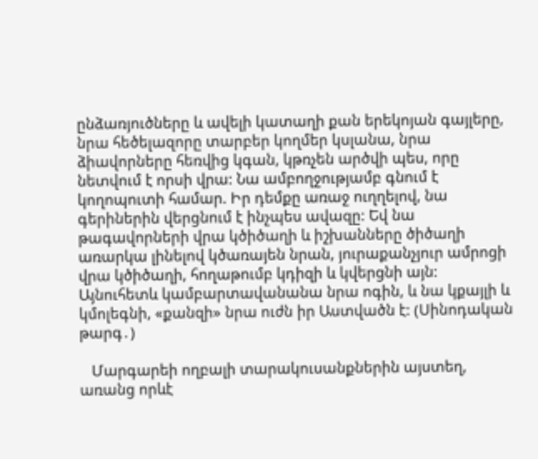ընձառյուծները և ավելի կատաղի քան երեկոյան գայլերը, նրա հեծելազորը տարբեր կողմեր կսլանա, նրա ձիավորները հեռվից կգան, կթռչեն արծվի պես, որը նետվում է որսի վրա: Նա ամբողջությամբ գնում է կողոպուտի համար. Իր դեմքը առաջ ուղղելով, նա գերիներին վերցնում է ինչպես ավազը: Եվ նա թագավորների վրա կծիծաղի և իշխանները ծիծաղի առարկա լինելով կծառայեն նրան, յուրաքանչյուր ամրոցի վրա կծիծաղի, հողաթումբ կդիզի և կվերցնի այն: Այնուհետև կամբարտավանանա նրա ոգին, և նա կքայլի և կմոլեգնի, «քանզի» նրա ուժն իր Աստվածն է: (Սինոդական թարգ․)

   Մարգարեի ողբալի տարակուսանքներին այստեղ, առանց որևէ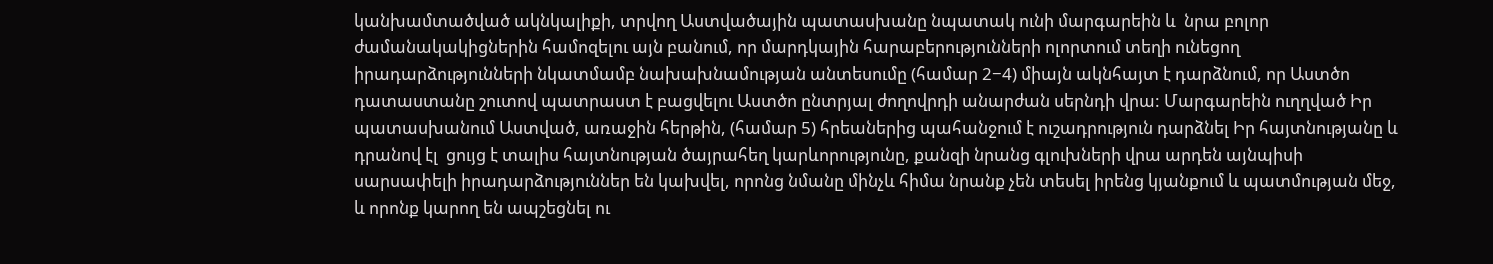կանխամտածված ակնկալիքի, տրվող Աստվածային պատասխանը նպատակ ունի մարգարեին և  նրա բոլոր ժամանակակիցներին համոզելու այն բանում, որ մարդկային հարաբերությունների ոլորտում տեղի ունեցող իրադարձությունների նկատմամբ նախախնամության անտեսումը (համար 2−4) միայն ակնհայտ է դարձնում, որ Աստծո դատաստանը շուտով պատրաստ է բացվելու Աստծո ընտրյալ ժողովրդի անարժան սերնդի վրա: Մարգարեին ուղղված Իր պատասխանում Աստված, առաջին հերթին, (համար 5) հրեաներից պահանջում է ուշադրություն դարձնել Իր հայտնությանը և դրանով էլ  ցույց է տալիս հայտնության ծայրահեղ կարևորությունը, քանզի նրանց գլուխների վրա արդեն այնպիսի սարսափելի իրադարձություններ են կախվել, որոնց նմանը մինչև հիմա նրանք չեն տեսել իրենց կյանքում և պատմության մեջ, և որոնք կարող են ապշեցնել ու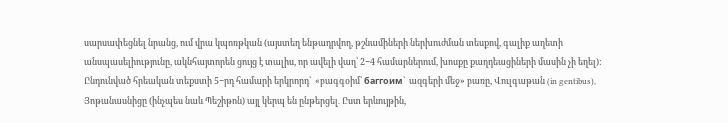սարսափեցնել նրանց, ում վրա կպոռթկան (այստեղ ենթադրվող, թշնամիների ներխուժման տեսքով, գալիք աղետի անսպասելիությունը, ակնհայտորեն ցույց է տալիս, որ ավելի վաղ՝ 2−4 համարներում, խոսքը քաղդեացիների մասին չի եղել):  Ընդունված հրեական տեքստի 5−րդ համարի երկրորդ՝  «բագգօիմ՝ баггоим՝  ազգերի մեջ» բառը, Վուլգաթան (in gentibus), Յոթանասնիցը (ինչպես նաև Պեշիթոն) այլ կերպ են ընթերցել․ Ըստ երևույթին,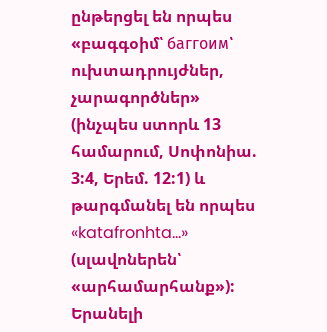ընթերցել են որպես «բագգօիմ՝ баггоим՝ ուխտադրույժներ, չարագործներ» (ինչպես ստորև 13 համարում, Սոփոնիա. 3:4, Երեմ. 12:1) և թարգմանել են որպես «katafronhta…» (սլավոներեն՝ «արհամարհանք»): Երանելի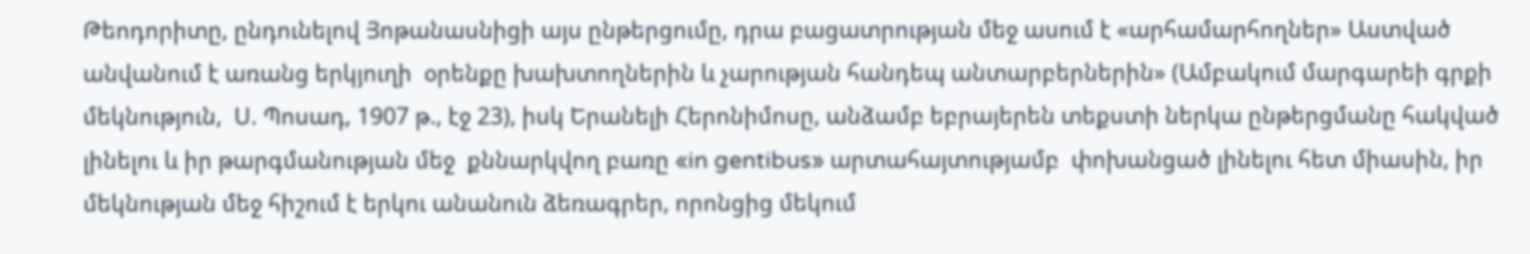Թեոդորիտը, ընդունելով Յոթանասնիցի այս ընթերցումը, դրա բացատրության մեջ ասում է «արհամարհողներ» Աստված անվանում է առանց երկյուղի  օրենքը խախտողներին և չարության հանդեպ անտարբերներին» (Ամբակում մարգարեի գրքի մեկնություն,  Ս. Պոսադ, 1907 թ., էջ 23), իսկ Երանելի Հերոնիմոսը, անձամբ եբրայերեն տեքստի ներկա ընթերցմանը հակված լինելու և իր թարգմանության մեջ  քննարկվող բառը «in gentibus» արտահայտությամբ  փոխանցած լինելու հետ միասին, իր մեկնության մեջ հիշում է երկու անանուն ձեռագրեր, որոնցից մեկում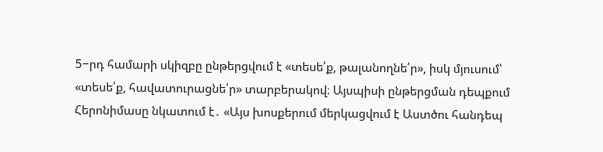5−րդ համարի սկիզբը ընթերցվում է «տեսե՛ք, թալանողնե՛ր», իսկ մյուսում՝ «տեսե՛ք, հավատուրացնե՛ր» տարբերակով։ Այսպիսի ընթերցման դեպքում Հերոնիմասը նկատում է․ «Այս խոսքերում մերկացվում է Աստծու հանդեպ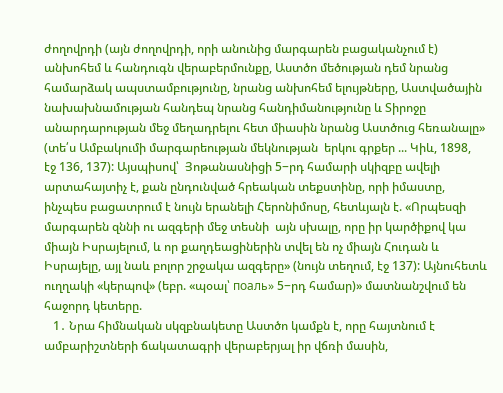ժողովրդի (այն ժողովրդի, որի անունից մարգարեն բացականչում է) անխոհեմ և հանդուգն վերաբերմունքը, Աստծո մեծության դեմ նրանց համարձակ ապստամբությունը, նրանց անխոհեմ ելույթները, Աստվածային նախախնամության հանդեպ նրանց հանդիմանությունը և Տիրոջը անարդարության մեջ մեղադրելու հետ միասին նրանց Աստծուց հեռանալը» (տե՛ս Ամբակումի մարգարեության մեկնության  երկու գրքեր ... Կիև, 1898,  էջ 136, 137): Այսպիսով՝  Յոթանասնիցի 5−րդ համարի սկիզբը ավելի արտահայտիչ է, քան ընդունված հրեական տեքստինը, որի իմաստը, ինչպես բացատրում է նույն երանելի Հերոնիմոսը, հետևյալն է. «Որպեսզի մարգարեն զննի ու ազգերի մեջ տեսնի  այն սխալը, որը իր կարծիքով կա միայն Իսրայելում, և որ քաղդեացիներին տվել են ոչ միայն Հուդան և Իսրայելը, այլ նաև բոլոր շրջակա ազգերը» (նույն տեղում, էջ 137): Այնուհետև ուղղակի «կերպով» (եբր. «պօալ՝ поаль» 5−րդ համար)» մատնանշվում են հաջորդ կետերը.
   1․ Նրա հիմնական սկզբնակետը Աստծո կամքն է, որը հայտնում է ամբարիշտների ճակատագրի վերաբերյալ իր վճռի մասին,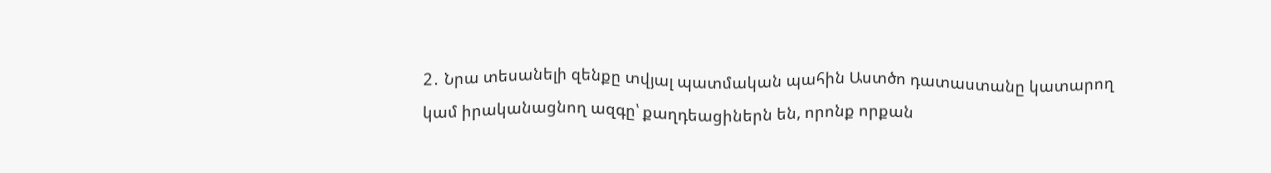2․ Նրա տեսանելի զենքը տվյալ պատմական պահին Աստծո դատաստանը կատարող կամ իրականացնող ազգը՝ քաղդեացիներն են, որոնք որքան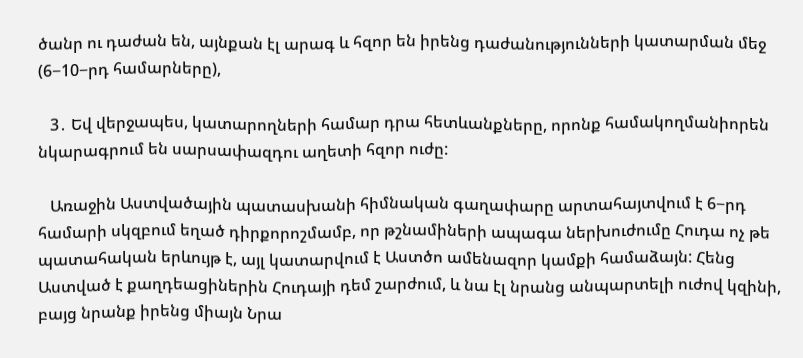ծանր ու դաժան են, այնքան էլ արագ և հզոր են իրենց դաժանությունների կատարման մեջ (6−10−րդ համարները),

   3․ Եվ վերջապես, կատարողների համար դրա հետևանքները, որոնք համակողմանիորեն նկարագրում են սարսափազդու աղետի հզոր ուժը:

   Առաջին Աստվածային պատասխանի հիմնական գաղափարը արտահայտվում է 6−րդ համարի սկզբում եղած դիրքորոշմամբ, որ թշնամիների ապագա ներխուժումը Հուդա ոչ թե պատահական երևույթ է, այլ կատարվում է Աստծո ամենազոր կամքի համաձայն: Հենց Աստված է քաղդեացիներին Հուդայի դեմ շարժում, և նա էլ նրանց անպարտելի ուժով կզինի, բայց նրանք իրենց միայն Նրա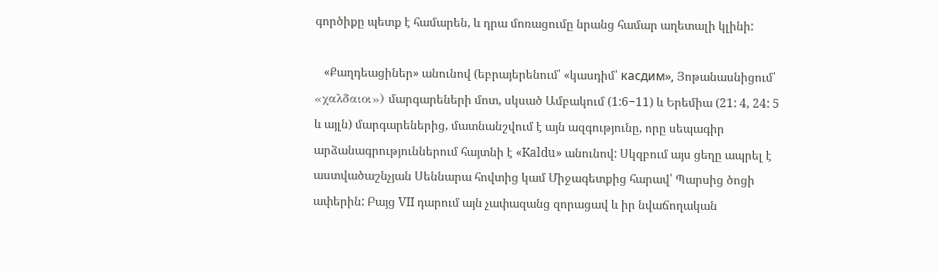գործիքը պետք է համարեն, և դրա մոռացումը նրանց համար աղետալի կլինի:

   «Քաղդեացիներ» անունով (եբրայերենում՝ «կասդիմ՝ касдим», Յոթանասնիցում՝ «χαλδαιοι») մարգարեների մոտ, սկսած Ամբակում (1:6−11) և Երեմիա (21: 4, 24: 5 և այլն) մարգարեներից, մատնանշվում է այն ազգությունը, որը սեպագիր արձանագրություններում հայտնի է «Kaldu» անունով: Սկզբում այս ցեղը ապրել է աստվածաշնչյան Սեննարա հովտից կամ Միջագետքից հարավ՝ Պարսից ծոցի ափերին: Բայց VII դարում այն չափազանց զորացավ և իր նվաճողական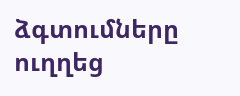ձգտումները ուղղեց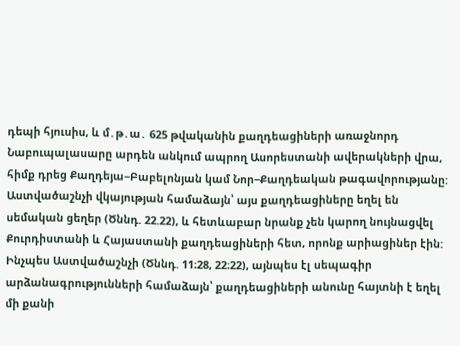դեպի հյուսիս, և մ․թ․ա․ 625 թվականին քաղդեացիների առաջնորդ Նաբուպալասարը արդեն անկում ապրող Ասորեստանի ավերակների վրա, հիմք դրեց Քաղդեյա−Բաբելոնյան կամ Նոր−Քաղդեական թագավորությանը: Աստվածաշնչի վկայության համաձայն՝ այս քաղդեացիները եղել են սեմական ցեղեր (Ծննդ. 22.22), և հետևաբար նրանք չեն կարող նույնացվել Քուրդիստանի և Հայաստանի քաղդեացիների հետ, որոնք արիացիներ էին: Ինչպես Աստվածաշնչի (Ծննդ. 11։28, 22։22), այնպես էլ սեպագիր արձանագրությունների համաձայն՝ քաղդեացիների անունը հայտնի է եղել մի քանի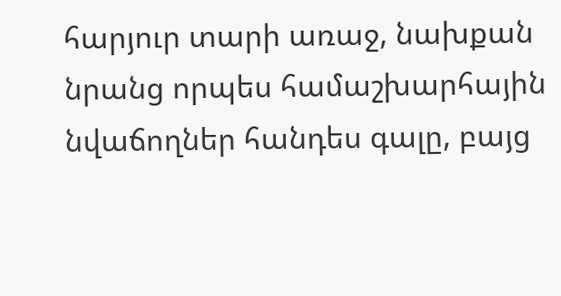հարյուր տարի առաջ, նախքան նրանց որպես համաշխարհային նվաճողներ հանդես գալը, բայց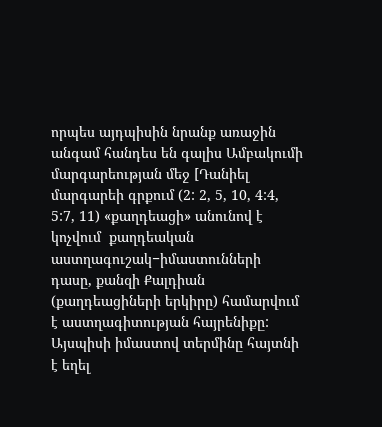որպես այդպիսին նրանք առաջին անգամ հանդես են գալիս Ամբակումի մարգարեության մեջ [Դանիել մարգարեի գրքում (2: 2, 5, 10, 4:4, 5:7, 11) «քաղդեացի» անունով է կոչվում  քաղդեական աստղագուշակ−իմաստունների դասը, քանզի Քալդիան (քաղդեացիների երկիրը) համարվում է աստղագիտության հայրենիքը: Այսպիսի իմաստով տերմինը հայտնի է եղել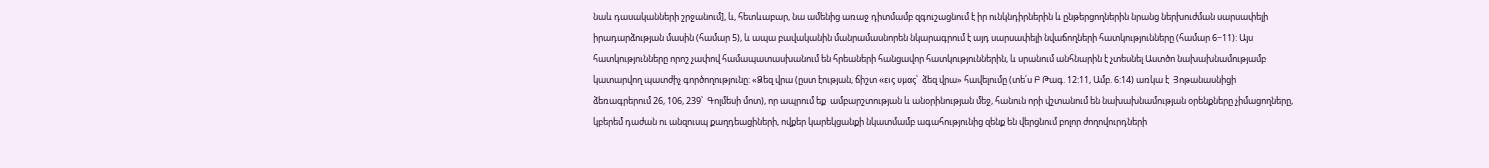նաև դասականների շրջանում], և, հետևաբար, նա ամենից առաջ դիտմամբ զգուշացնում է իր ունկնդիրներին և ընթերցողներին նրանց ներխուժման սարսափելի իրադարձության մասին (համար 5), և ապա բավականին մանրամասնորեն նկարագրում է այդ սարսափելի նվաճողների հատկությունները (համար 6−11): Այս հատկությունները որոշ չափով համապատասխանում են հրեաների հանցավոր հատկություններին, և սրանում անհնարին է չտեսնել Աստծո նախախնամությամբ կատարվող պատժիչ գործողությունը: «Ձեզ վրա (ըստ էության, ճիշտ «εις υμας՝  ձեզ վրա» հավելումը (տե՛ս Բ Թագ. 12:11, Ամբ. 6:14) առկա է  Յոթանասնիցի ձեռագրերում 26, 106, 239՝  Գոլմեսի մոտ), որ ապրում եք  ամբարշտության և անօրինության մեջ, հանուն որի վշտանում են նախախնամության օրենքները չիմացողները, կբերեմ դաժան ու անզուսպ քաղդեացիների, ովքեր կարեկցանքի նկատմամբ ագահությունից զենք են վերցնում բոլոր ժողովուրդների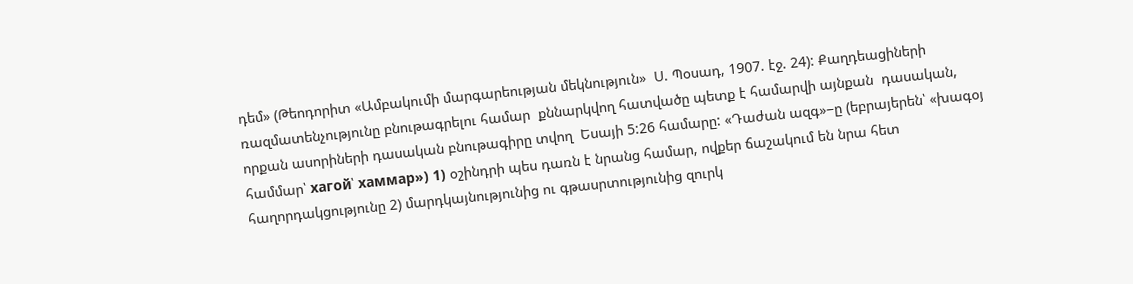դեմ» (Թեոդորիտ «Ամբակումի մարգարեության մեկնություն»  Ս. Պօսադ, 1907. էջ. 24): Քաղդեացիների ռազմատենչությունը բնութագրելու համար  քննարկվող հատվածը պետք է համարվի այնքան  դասական,  որքան ասորիների դասական բնութագիրը տվող  Եսայի 5:26 համարը: «Դաժան ազգ»−ը (եբրայերեն՝ «խագօյ համմար՝ хагой՝ хаммар») 1) օշինդրի պես դառն է նրանց համար, ովքեր ճաշակում են նրա հետ հաղորդակցությունը 2) մարդկայնությունից ու գթասրտությունից զուրկ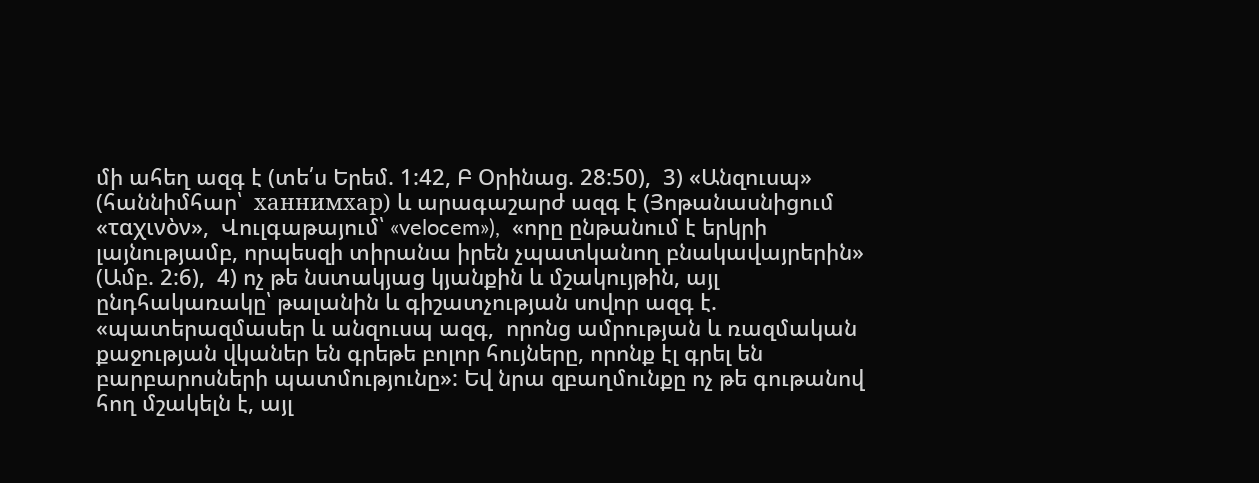մի ահեղ ազգ է (տե՛ս Երեմ. 1:42, Բ Օրինաց. 28:50),  3) «Անզուսպ» (հաննիմհար՝  ханнимхар) և արագաշարժ ազգ է (Յոթանասնիցում «ταχινὸν»,  Վուլգաթայում՝ «velocem»),  «որը ընթանում է երկրի լայնությամբ, որպեսզի տիրանա իրեն չպատկանող բնակավայրերին» (Ամբ. 2:6),  4) ոչ թե նստակյաց կյանքին և մշակույթին, այլ ընդհակառակը՝ թալանին և գիշատչության սովոր ազգ է. «պատերազմասեր և անզուսպ ազգ,  որոնց ամրության և ռազմական քաջության վկաներ են գրեթե բոլոր հույները, որոնք էլ գրել են բարբարոսների պատմությունը»: Եվ նրա զբաղմունքը ոչ թե գութանով հող մշակելն է, այլ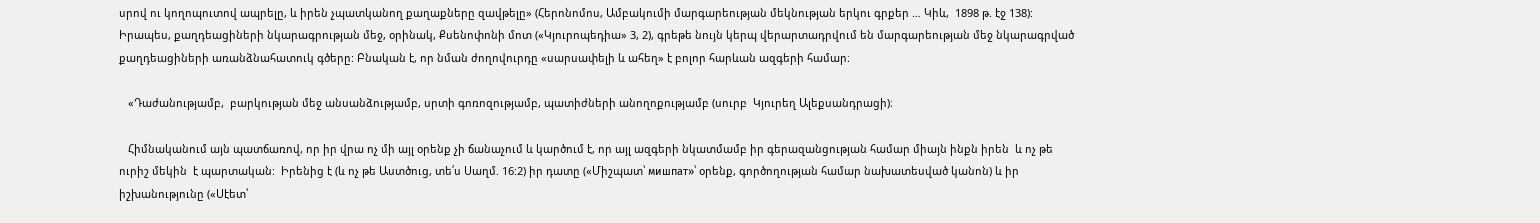սրով ու կողոպուտով ապրելը, և իրեն չպատկանող քաղաքները զավթելը» (Հերոնոմոս, Ամբակումի մարգարեության մեկնության երկու գրքեր … Կիև,  1898 թ. էջ 138): Իրապես, քաղդեացիների նկարագրության մեջ, օրինակ, Քսենոփոնի մոտ («Կյուրոպեդիա» 3, 2), գրեթե նույն կերպ վերարտադրվում են մարգարեության մեջ նկարագրված քաղդեացիների առանձնահատուկ գծերը: Բնական է, որ նման ժողովուրդը «սարսափելի և ահեղ» է բոլոր հարևան ազգերի համար։

   «Դաժանությամբ,  բարկության մեջ անսանձությամբ, սրտի գոռոզությամբ, պատիժների անողոքությամբ (սուրբ  Կյուրեղ Ալեքսանդրացի)։

   Հիմնականում այն պատճառով, որ իր վրա ոչ մի այլ օրենք չի ճանաչում և կարծում է, որ այլ ազգերի նկատմամբ իր գերազանցության համար միայն ինքն իրեն  և ոչ թե ուրիշ մեկին  է պարտական:  Իրենից է (և ոչ թե Աստծուց, տե՛ս Սաղմ. 16:2) իր դատը («Միշպատ՝ мишпат»՝ օրենք, գործողության համար նախատեսված կանոն) և իր իշխանությունը («Սէետ՝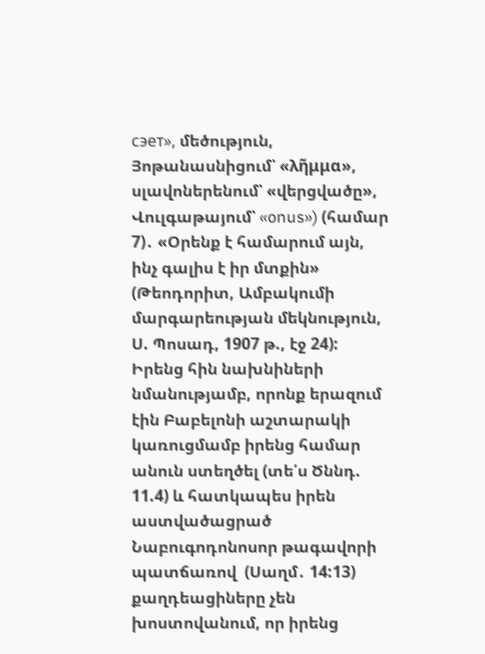сэет», մեծություն, Յոթանասնիցում՝ «λη̃μμα», սլավոներենում՝ «վերցվածը», Վուլգաթայում՝ «onus») (համար 7)․ «Օրենք է համարում այն, ինչ գալիս է իր մտքին» (Թեոդորիտ, Ամբակումի մարգարեության մեկնություն, Ս. Պոսադ, 1907 թ., էջ 24): Իրենց հին նախնիների նմանությամբ, որոնք երազում էին Բաբելոնի աշտարակի կառուցմամբ իրենց համար անուն ստեղծել (տե՛ս Ծննդ. 11.4) և հատկապես իրեն աստվածացրած Նաբուգոդոնոսոր թագավորի պատճառով  (Սաղմ․ 14:13) քաղդեացիները չեն խոստովանում, որ իրենց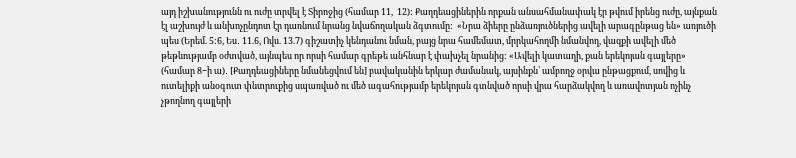այդ իշխանությունն ու ուժը տրվել է Տիրոջից (համար 11,  12): Քաղդեացիներին որքան անսահմանափակ էր թվում իրենց ուժը, այնքան էլ աշխույժ և անխոչընդոտ էր դառնում նրանց նվաճողական ձգտումը:  «Նրա ձիերը ընձառյուծներից ավելի արագընթաց են» առյուծի պես (Երեմ. 5:6, Ես․ 11.6, Ովս. 13.7) գիշատիչ կենդանու նման, բայց նրա համեմատ, մրրկահողմի նմանվող, վազքի ավելի մեծ թեթևությամբ օժտված, այնպես որ որսի համար գրեթե անհնար է փախչել նրանից: «Ավելի կատաղի, քան երեկոյան գայլերը» (համար 8−ի ա)․ [Քաղդեացիները նմանեցվում են] բավականին երկար ժամանակ, այսինքն՝ ամբողջ օրվա ընթացքում, սովից և ուտելիքի անօգուտ փնտրուքից սպառված ու մեծ ագահությամբ երեկոյան գտնված որսի վրա հարձակվող և առավոտյան ոչինչ չթողնող գայլերի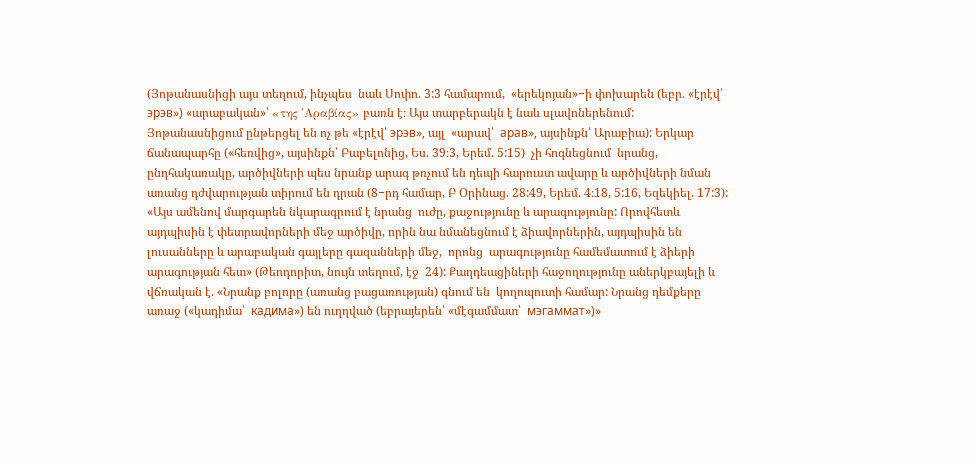(Յոթանասնիցի այս տեղում, ինչպես  նաև Սոփո. 3:3 համարում,  «երեկոյան»−ի փոխարեն (եբր. «էրէվ՝ эрэв») «արաբական»՝ «της 'Αραβίας» բառն է։ Այս տարբերակն է նաև սլավոներենում: Յոթանասնիցում ընթերցել են ոչ թե «էրէվ՝ эрэв», այլ  «արավ՝  арав», այսինքն՝ Արաբիա): Երկար ճանապարհը («հեռվից», այսինքն՝ Բաբելոնից, Ես. 39։3, Երեմ. 5:15)  չի հոգնեցնում  նրանց, ընդհակառակը, արծիվների պես նրանք արագ թռչում են դեպի հարուստ ավարը և արծիվների նման առանց դժվարության տիրում են դրան (8−րդ համար, Բ Օրինաց. 28:49, Երեմ. 4։18, 5:16, Եզեկիել. 17:3):  «Այս ամենով մարգարեն նկարագրում է նրանց  ուժը, քաջությունը և արագությունը: Որովհետև այդպիսին է փետրավորների մեջ արծիվը, որին նա նմանեցնում է ձիավորներին, այդպիսին են լուսանները և արաբական գայլերը գազանների մեջ,  որոնց  արագությունը համեմատում է ձիերի արագության հետ» (Թեոդորիտ, նույն տեղում, էջ  24): Քաղդեացիների հաջողությունը աներկբայելի և վճռական է. «Նրանք բոլորը (առանց բացառության) գնում են  կողոպուտի համար: Նրանց դեմքերը առաջ («կադիմա՝  кадима») են ուղղված (եբրայերեն՝ «մէգամմատ՝  мэгаммат»)»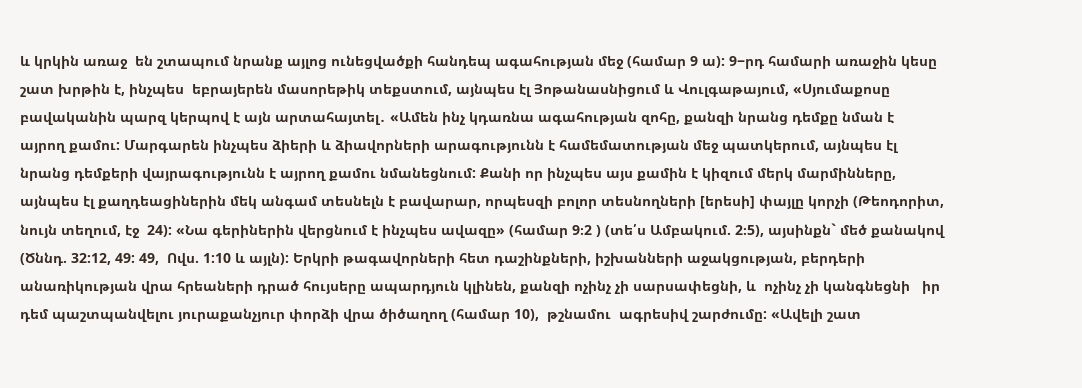և կրկին առաջ  են շտապում նրանք այլոց ունեցվածքի հանդեպ ագահության մեջ (համար 9 ա): 9−րդ համարի առաջին կեսը  շատ խրթին է, ինչպես  եբրայերեն մասորեթիկ տեքստում, այնպես էլ Յոթանասնիցում և Վուլգաթայում, «Սյումաքոսը բավականին պարզ կերպով է այն արտահայտել․ «Ամեն ինչ կդառնա ագահության զոհը, քանզի նրանց դեմքը նման է  այրող քամու: Մարգարեն ինչպես ձիերի և ձիավորների արագությունն է համեմատության մեջ պատկերում, այնպես էլ նրանց դեմքերի վայրագությունն է այրող քամու նմանեցնում: Քանի որ ինչպես այս քամին է կիզում մերկ մարմինները, այնպես էլ քաղդեացիներին մեկ անգամ տեսնելն է բավարար, որպեսզի բոլոր տեսնողների [երեսի] փայլը կորչի (Թեոդորիտ, նույն տեղում, էջ  24): «Նա գերիներին վերցնում է ինչպես ավազը» (համար 9։2 ) (տե՛ս Ամբակում. 2։5), այսինքն` մեծ քանակով (Ծննդ. 32:12, 49: 49,  Ովս. 1:10 և այլն): Երկրի թագավորների հետ դաշինքների, իշխանների աջակցության, բերդերի անառիկության վրա հրեաների դրած հույսերը ապարդյուն կլինեն, քանզի ոչինչ չի սարսափեցնի, և  ոչինչ չի կանգնեցնի   իր դեմ պաշտպանվելու յուրաքանչյուր փորձի վրա ծիծաղող (համար 10),  թշնամու  ագրեսիվ շարժումը: «Ավելի շատ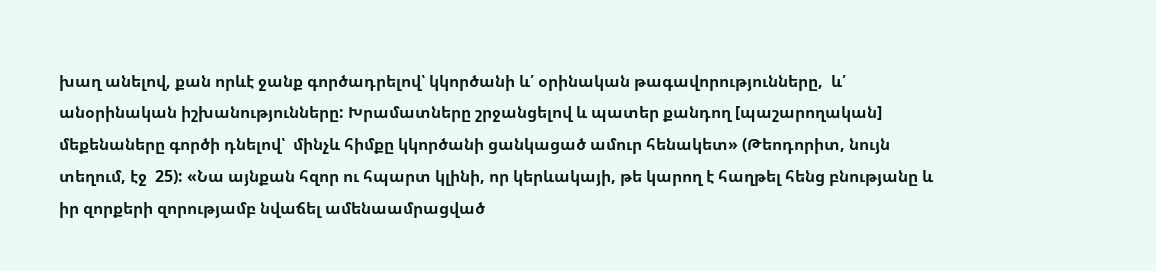խաղ անելով, քան որևէ ջանք գործադրելով՝ կկործանի և՛ օրինական թագավորությունները,  և՛  անօրինական իշխանությունները: Խրամատները շրջանցելով և պատեր քանդող [պաշարողական] մեքենաները գործի դնելով՝  մինչև հիմքը կկործանի ցանկացած ամուր հենակետ» (Թեոդորիտ, նույն տեղում, էջ  25): «Նա այնքան հզոր ու հպարտ կլինի, որ կերևակայի, թե կարող է հաղթել հենց բնությանը և  իր զորքերի զորությամբ նվաճել ամենաամրացված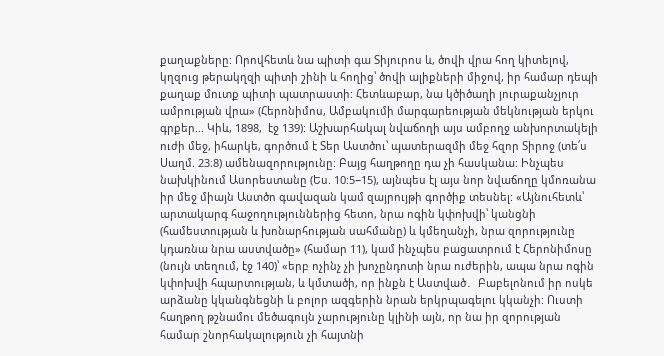քաղաքները: Որովհետև նա պիտի գա Տիյուրոս և, ծովի վրա հող կիտելով, կղզուց թերակղզի պիտի շինի և հողից՝ ծովի ալիքների միջով, իր համար դեպի քաղաք մուտք պիտի պատրաստի: Հետևաբար, նա կծիծաղի յուրաքանչյուր ամրության վրա» (Հերոնիմոս, Ամբակումի մարգարեության մեկնության երկու գրքեր... Կիև, 1898,  էջ 139): Աշխարհակալ նվաճողի այս ամբողջ անխորտակելի ուժի մեջ, իհարկե, գործում է Տեր Աստծու՝ պատերազմի մեջ հզոր Տիրոջ (տե՛ս Սաղմ. 23։8) ամենազորությունը: Բայց հաղթողը դա չի հասկանա: Ինչպես նախկինում Ասորեստանը (Ես. 10:5−15), այնպես էլ այս նոր նվաճողը կմոռանա իր մեջ միայն Աստծո գավազան կամ զայրույթի գործիք տեսնել: «Այնուհետև՝ արտակարգ հաջողություններից հետո, նրա ոգին կփոխվի՝ կանցնի (համեստության և խոնարհության սահմանը) և կմեղանչի, նրա զորությունը կդառնա նրա աստվածը» (համար 11), կամ ինչպես բացատրում է Հերոնիմոսը (նույն տեղում, էջ 140)՝ «երբ ոչինչ չի խոչընդոտի նրա ուժերին, ապա նրա ոգին կփոխվի հպարտության, և կմտածի, որ ինքն է Աստված․  Բաբելոնում իր ոսկե արձանը կկանգնեցնի և բոլոր ազգերին նրան երկրպագելու կկանչի: Ուստի հաղթող թշնամու մեծագույն չարությունը կլինի այն, որ նա իր զորության համար շնորհակալություն չի հայտնի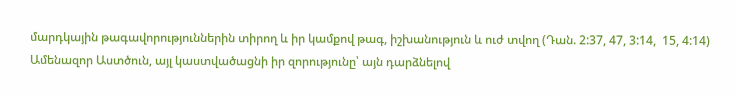մարդկային թագավորություններին տիրող և իր կամքով թագ, իշխանություն և ուժ տվող (Դան. 2:37, 47, 3:14,  15, 4:14) Ամենազոր Աստծուն, այլ կաստվածացնի իր զորությունը՝ այն դարձնելով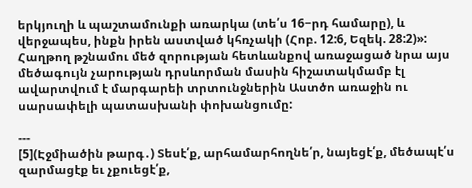երկյուղի և պաշտամունքի առարկա (տե՛ս 16−րդ համարը), և վերջապես, ինքն իրեն աստված կհռչակի (Հոբ. 12:6, Եզեկ. 28:2)»: Հաղթող թշնամու մեծ զորության հետևանքով առաջացած նրա այս մեծագույն չարության դրսևորման մասին հիշատակմամբ էլ ավարտվում է մարգարեի տրտունջներին Աստծո առաջին ու սարսափելի պատասխանի փոխանցումը:

---
[5](Էջմիածին թարգ․) Տեսէ՛ք, արհամարհողնե՛ր, նայեցէ՛ք, մեծապէ՛ս զարմացէք եւ չքուեցէ՛ք,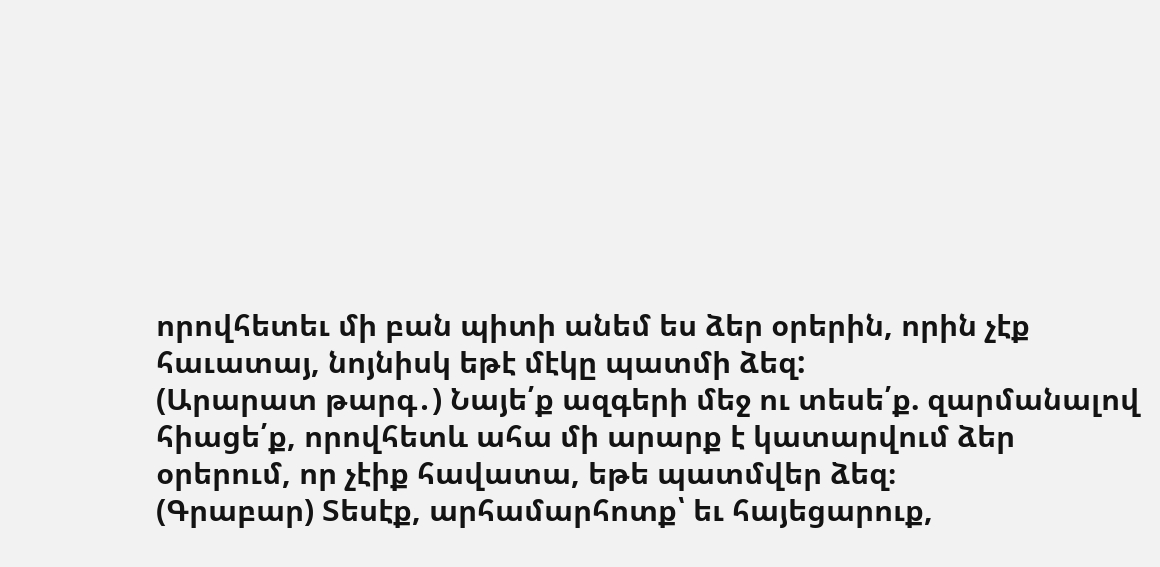որովհետեւ մի բան պիտի անեմ ես ձեր օրերին, որին չէք հաւատայ, նոյնիսկ եթէ մէկը պատմի ձեզ:
(Արարատ թարգ․) Նայե՛ք ազգերի մեջ ու տեսե՛ք. զարմանալով հիացե՛ք, որովհետև ահա մի արարք է կատարվում ձեր օրերում, որ չէիք հավատա, եթե պատմվեր ձեզ։
(Գրաբար) Տեսէք, արհամարհոտք՝ եւ հայեցարուք,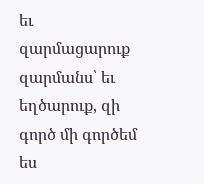եւ զարմացարուք զարմանս՝ եւ եղծարուք, զի գործ մի գործեմ ես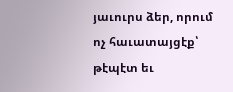յաւուրս ձեր, որում ոչ հաւատայցէք՝ թէպէտ եւ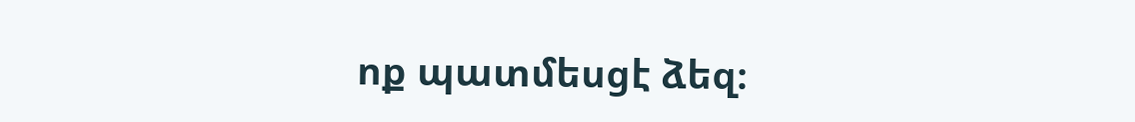ոք պատմեսցէ ձեզ։